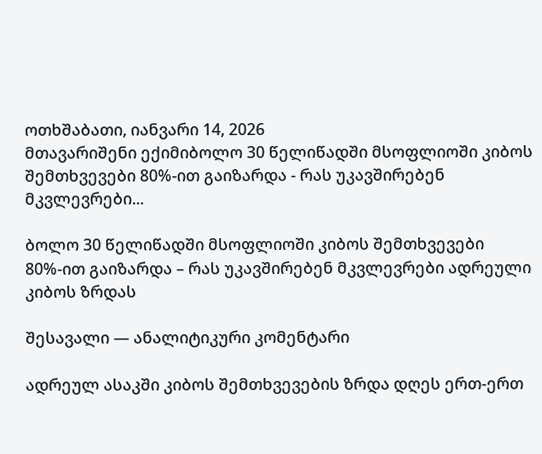ოთხშაბათი, იანვარი 14, 2026
მთავარიშენი ექიმიბოლო 30 წელიწადში მსოფლიოში კიბოს შემთხვევები 80%-ით გაიზარდა - რას უკავშირებენ მკვლევრები...

ბოლო 30 წელიწადში მსოფლიოში კიბოს შემთხვევები 80%-ით გაიზარდა – რას უკავშირებენ მკვლევრები ადრეული კიბოს ზრდას

შესავალი — ანალიტიკური კომენტარი

ადრეულ ასაკში კიბოს შემთხვევების ზრდა დღეს ერთ-ერთ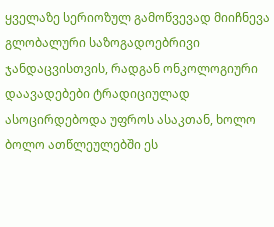ყველაზე სერიოზულ გამოწვევად მიიჩნევა გლობალური საზოგადოებრივი ჯანდაცვისთვის, რადგან ონკოლოგიური დაავადებები ტრადიციულად ასოცირდებოდა უფროს ასაკთან, ხოლო ბოლო ათწლეულებში ეს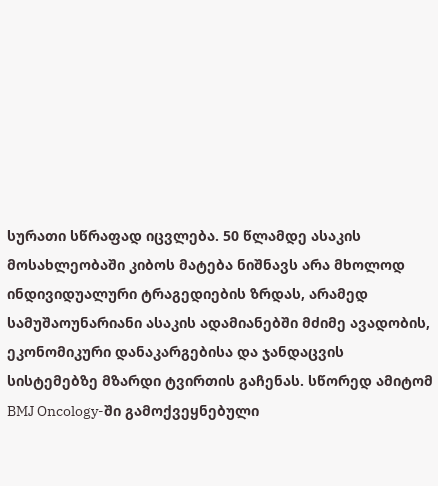სურათი სწრაფად იცვლება. 50 წლამდე ასაკის მოსახლეობაში კიბოს მატება ნიშნავს არა მხოლოდ ინდივიდუალური ტრაგედიების ზრდას, არამედ სამუშაოუნარიანი ასაკის ადამიანებში მძიმე ავადობის, ეკონომიკური დანაკარგებისა და ჯანდაცვის სისტემებზე მზარდი ტვირთის გაჩენას. სწორედ ამიტომ BMJ Oncology-ში გამოქვეყნებული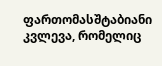ფართომასშტაბიანი კვლევა, რომელიც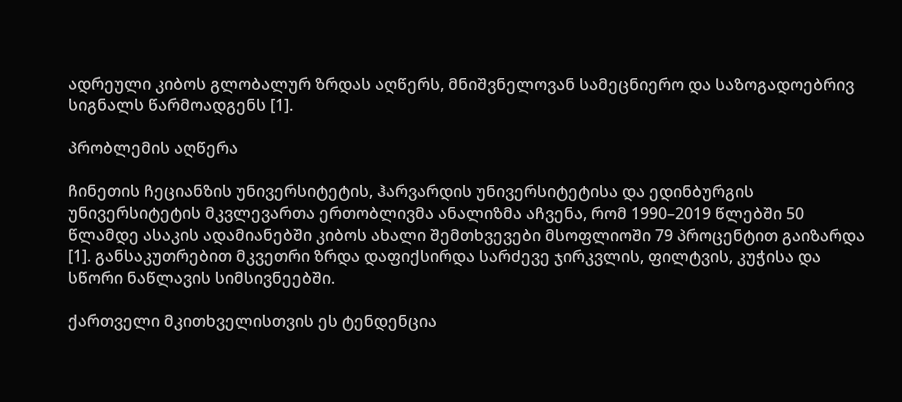ადრეული კიბოს გლობალურ ზრდას აღწერს, მნიშვნელოვან სამეცნიერო და საზოგადოებრივ სიგნალს წარმოადგენს [1].

პრობლემის აღწერა

ჩინეთის ჩეციანზის უნივერსიტეტის, ჰარვარდის უნივერსიტეტისა და ედინბურგის უნივერსიტეტის მკვლევართა ერთობლივმა ანალიზმა აჩვენა, რომ 1990–2019 წლებში 50 წლამდე ასაკის ადამიანებში კიბოს ახალი შემთხვევები მსოფლიოში 79 პროცენტით გაიზარდა [1]. განსაკუთრებით მკვეთრი ზრდა დაფიქსირდა სარძევე ჯირკვლის, ფილტვის, კუჭისა და სწორი ნაწლავის სიმსივნეებში.

ქართველი მკითხველისთვის ეს ტენდენცია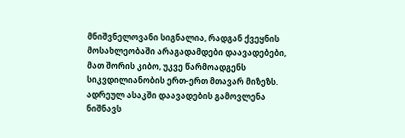მნიშვნელოვანი სიგნალია, რადგან ქვეყნის მოსახლეობაში არაგადამდები დაავადებები, მათ შორის კიბო, უკვე წარმოადგენს სიკვდილიანობის ერთ-ერთ მთავარ მიზეზს. ადრეულ ასაკში დაავადების გამოვლენა ნიშნავს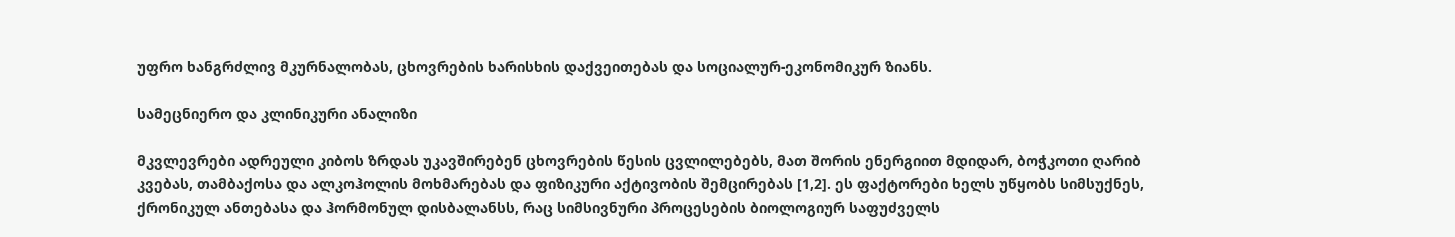უფრო ხანგრძლივ მკურნალობას, ცხოვრების ხარისხის დაქვეითებას და სოციალურ-ეკონომიკურ ზიანს.

სამეცნიერო და კლინიკური ანალიზი

მკვლევრები ადრეული კიბოს ზრდას უკავშირებენ ცხოვრების წესის ცვლილებებს, მათ შორის ენერგიით მდიდარ, ბოჭკოთი ღარიბ კვებას, თამბაქოსა და ალკოჰოლის მოხმარებას და ფიზიკური აქტივობის შემცირებას [1,2]. ეს ფაქტორები ხელს უწყობს სიმსუქნეს, ქრონიკულ ანთებასა და ჰორმონულ დისბალანსს, რაც სიმსივნური პროცესების ბიოლოგიურ საფუძველს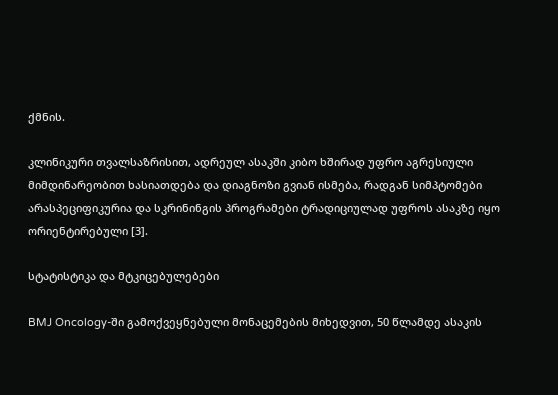ქმნის.

კლინიკური თვალსაზრისით, ადრეულ ასაკში კიბო ხშირად უფრო აგრესიული მიმდინარეობით ხასიათდება და დიაგნოზი გვიან ისმება, რადგან სიმპტომები არასპეციფიკურია და სკრინინგის პროგრამები ტრადიციულად უფროს ასაკზე იყო ორიენტირებული [3].

სტატისტიკა და მტკიცებულებები

BMJ Oncology-ში გამოქვეყნებული მონაცემების მიხედვით, 50 წლამდე ასაკის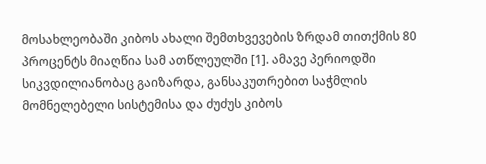მოსახლეობაში კიბოს ახალი შემთხვევების ზრდამ თითქმის 80 პროცენტს მიაღწია სამ ათწლეულში [1]. ამავე პერიოდში სიკვდილიანობაც გაიზარდა, განსაკუთრებით საჭმლის მომნელებელი სისტემისა და ძუძუს კიბოს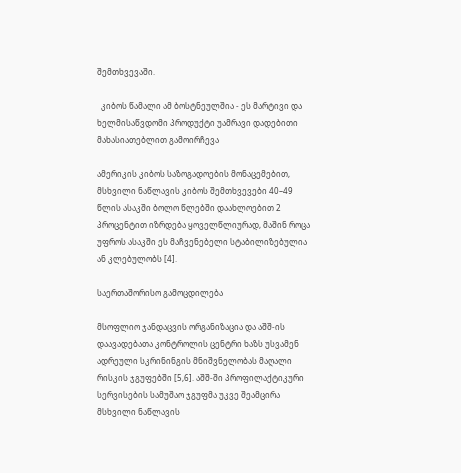შემთხვევაში.

  კიბოს წამალი ამ ბოსტნეულშია - ეს მარტივი და ხელმისაწვდომი პროდუქტი უამრავი დადებითი მახასიათებლით გამოირჩევა

ამერიკის კიბოს საზოგადოების მონაცემებით, მსხვილი ნაწლავის კიბოს შემთხვევები 40–49 წლის ასაკში ბოლო წლებში დაახლოებით 2 პროცენტით იზრდება ყოველწლიურად, მაშინ როცა უფროს ასაკში ეს მაჩვენებელი სტაბილიზებულია ან კლებულობს [4].

საერთაშორისო გამოცდილება

მსოფლიო ჯანდაცვის ორგანიზაცია და აშშ-ის დაავადებათა კონტროლის ცენტრი ხაზს უსვამენ ადრეული სკრინინგის მნიშვნელობას მაღალი რისკის ჯგუფებში [5,6]. აშშ-ში პროფილაქტიკური სერვისების სამუშაო ჯგუფმა უკვე შეამცირა მსხვილი ნაწლავის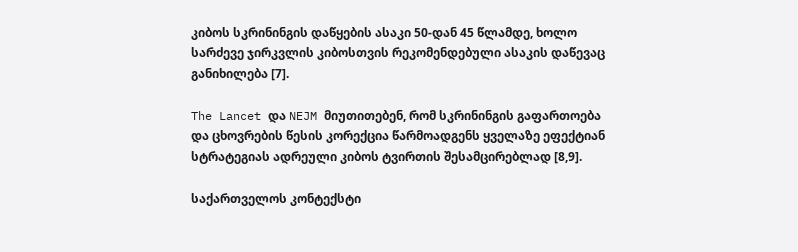კიბოს სკრინინგის დაწყების ასაკი 50-დან 45 წლამდე, ხოლო სარძევე ჯირკვლის კიბოსთვის რეკომენდებული ასაკის დაწევაც განიხილება [7].

The Lancet და NEJM მიუთითებენ, რომ სკრინინგის გაფართოება და ცხოვრების წესის კორექცია წარმოადგენს ყველაზე ეფექტიან სტრატეგიას ადრეული კიბოს ტვირთის შესამცირებლად [8,9].

საქართველოს კონტექსტი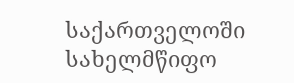საქართველოში სახელმწიფო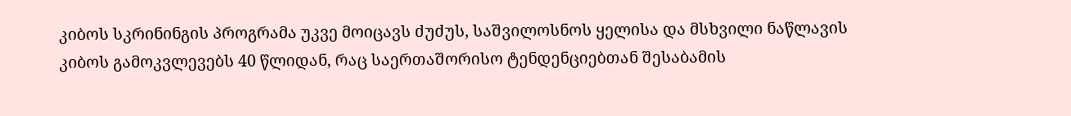კიბოს სკრინინგის პროგრამა უკვე მოიცავს ძუძუს, საშვილოსნოს ყელისა და მსხვილი ნაწლავის კიბოს გამოკვლევებს 40 წლიდან, რაც საერთაშორისო ტენდენციებთან შესაბამის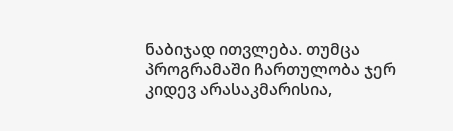ნაბიჯად ითვლება. თუმცა პროგრამაში ჩართულობა ჯერ კიდევ არასაკმარისია,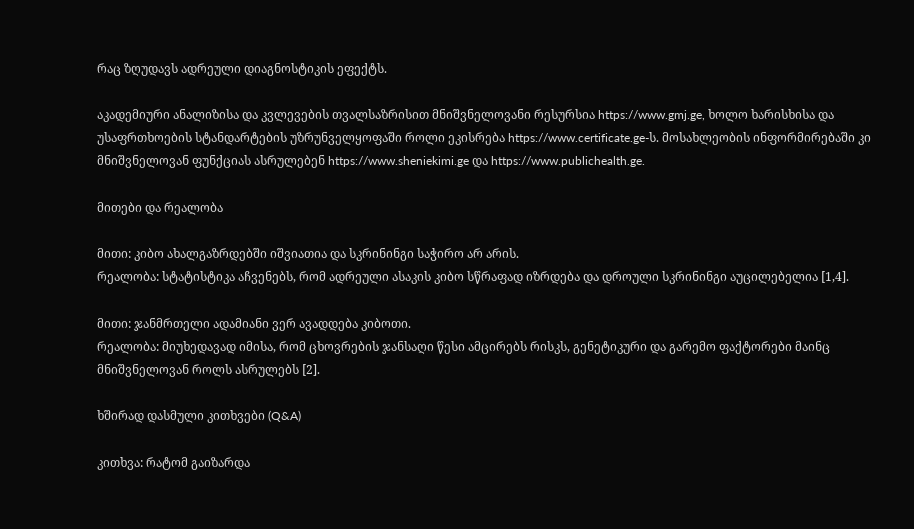რაც ზღუდავს ადრეული დიაგნოსტიკის ეფექტს.

აკადემიური ანალიზისა და კვლევების თვალსაზრისით მნიშვნელოვანი რესურსია https://www.gmj.ge, ხოლო ხარისხისა და უსაფრთხოების სტანდარტების უზრუნველყოფაში როლი ეკისრება https://www.certificate.ge-ს. მოსახლეობის ინფორმირებაში კი მნიშვნელოვან ფუნქციას ასრულებენ https://www.sheniekimi.ge და https://www.publichealth.ge.

მითები და რეალობა

მითი: კიბო ახალგაზრდებში იშვიათია და სკრინინგი საჭირო არ არის.
რეალობა: სტატისტიკა აჩვენებს, რომ ადრეული ასაკის კიბო სწრაფად იზრდება და დროული სკრინინგი აუცილებელია [1,4].

მითი: ჯანმრთელი ადამიანი ვერ ავადდება კიბოთი.
რეალობა: მიუხედავად იმისა, რომ ცხოვრების ჯანსაღი წესი ამცირებს რისკს, გენეტიკური და გარემო ფაქტორები მაინც მნიშვნელოვან როლს ასრულებს [2].

ხშირად დასმული კითხვები (Q&A)

კითხვა: რატომ გაიზარდა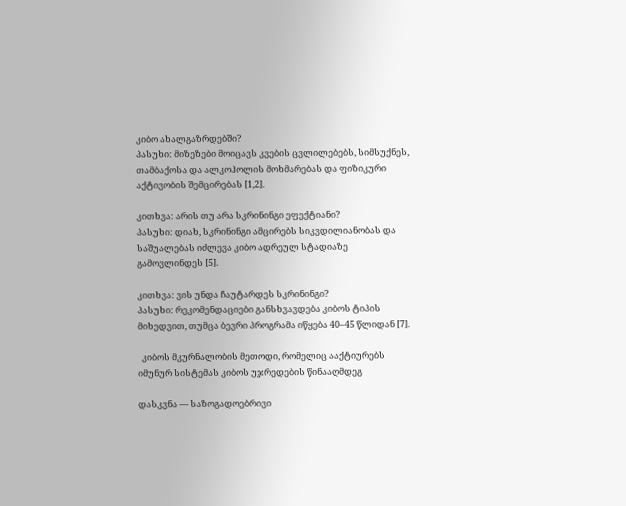კიბო ახალგაზრდებში?
პასუხი: მიზეზები მოიცავს კვების ცვლილებებს, სიმსუქნეს, თამბაქოსა და ალკოჰოლის მოხმარებას და ფიზიკური აქტივობის შემცირებას [1,2].

კითხვა: არის თუ არა სკრინინგი ეფექტიანი?
პასუხი: დიახ, სკრინინგი ამცირებს სიკვდილიანობას და საშუალებას იძლევა კიბო ადრეულ სტადიაზე გამოვლინდეს [5].

კითხვა: ვის უნდა ჩაუტარდეს სკრინინგი?
პასუხი: რეკომენდაციები განსხვავდება კიბოს ტიპის მიხედვით, თუმცა ბევრი პროგრამა იწყება 40–45 წლიდან [7].

  კიბოს მკურნალობის მეთოდი, რომელიც ააქტიურებს იმუნურ სისტემას კიბოს უჯრედების წინააღმდეგ

დასკვნა — საზოგადოებრივი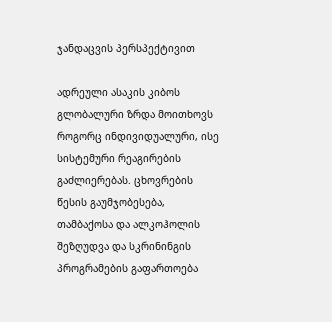ჯანდაცვის პერსპექტივით

ადრეული ასაკის კიბოს გლობალური ზრდა მოითხოვს როგორც ინდივიდუალური, ისე სისტემური რეაგირების გაძლიერებას. ცხოვრების წესის გაუმჯობესება, თამბაქოსა და ალკოჰოლის შეზღუდვა და სკრინინგის პროგრამების გაფართოება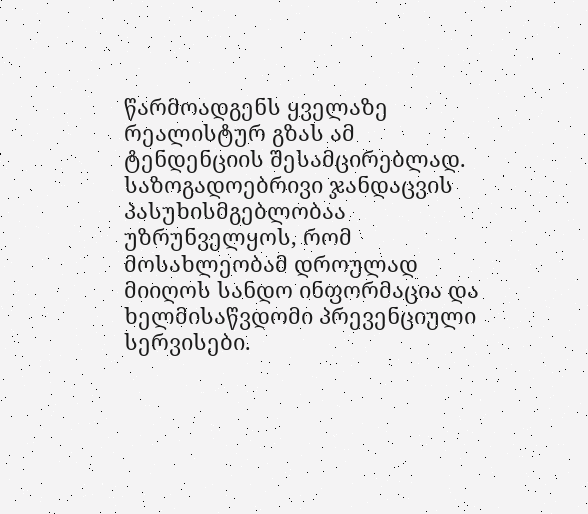წარმოადგენს ყველაზე რეალისტურ გზას ამ ტენდენციის შესამცირებლად. საზოგადოებრივი ჯანდაცვის პასუხისმგებლობაა უზრუნველყოს, რომ მოსახლეობამ დროულად მიიღოს სანდო ინფორმაცია და ხელმისაწვდომი პრევენციული სერვისები.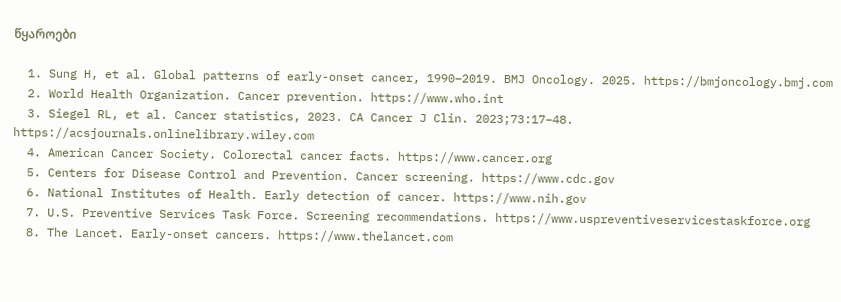წყაროები

  1. Sung H, et al. Global patterns of early-onset cancer, 1990–2019. BMJ Oncology. 2025. https://bmjoncology.bmj.com
  2. World Health Organization. Cancer prevention. https://www.who.int
  3. Siegel RL, et al. Cancer statistics, 2023. CA Cancer J Clin. 2023;73:17–48. https://acsjournals.onlinelibrary.wiley.com
  4. American Cancer Society. Colorectal cancer facts. https://www.cancer.org
  5. Centers for Disease Control and Prevention. Cancer screening. https://www.cdc.gov
  6. National Institutes of Health. Early detection of cancer. https://www.nih.gov
  7. U.S. Preventive Services Task Force. Screening recommendations. https://www.uspreventiveservicestaskforce.org
  8. The Lancet. Early-onset cancers. https://www.thelancet.com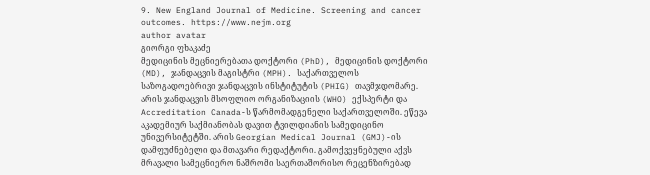9. New England Journal of Medicine. Screening and cancer outcomes. https://www.nejm.org
author avatar
გიორგი ფხაკაძე
მედიცინის მეცნიერებათა დოქტორი (PhD), მედიცინის დოქტორი (MD), ჯანდაცვის მაგისტრი (MPH). საქართველოს საზოგადოებრივი ჯანდაცვის ინსტიტუტის (PHIG) თავმჯდომარე. არის ჯანდაცვის მსოფლიო ორგანიზაციის (WHO) ექსპერტი და Accreditation Canada-ს წარმომადგენელი საქართველოში. ეწევა აკადემიურ საქმიანობას დავით ტვილდიანის სამედიცინო უნივერსიტეტში. არის Georgian Medical Journal (GMJ)-ის დამფუძნებელი და მთავარი რედაქტორი. გამოქვეყნებული აქვს მრავალი სამეცნიერო ნაშრომი საერთაშორისო რეცენზირებად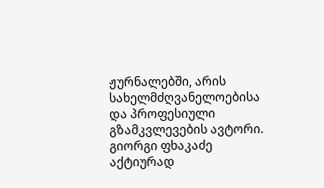ჟურნალებში, არის სახელმძღვანელოებისა და პროფესიული გზამკვლევების ავტორი. გიორგი ფხაკაძე აქტიურად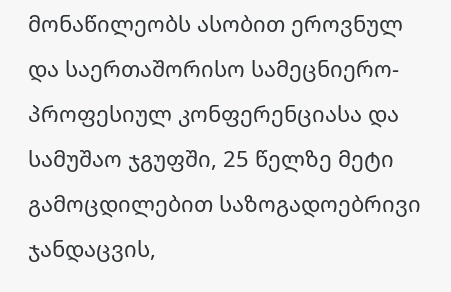მონაწილეობს ასობით ეროვნულ და საერთაშორისო სამეცნიერო-პროფესიულ კონფერენციასა და სამუშაო ჯგუფში, 25 წელზე მეტი გამოცდილებით საზოგადოებრივი ჯანდაცვის,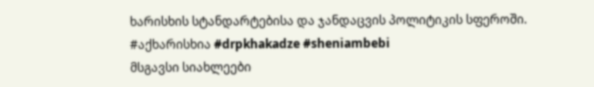ხარისხის სტანდარტებისა და ჯანდაცვის პოლიტიკის სფეროში. #აქხარისხია #drpkhakadze #sheniambebi
მსგავსი სიახლეები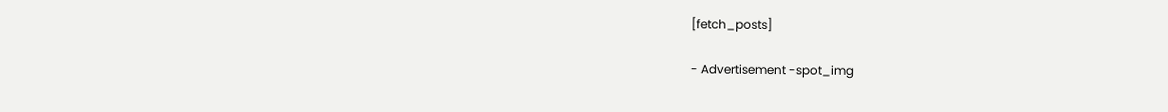[fetch_posts]

- Advertisement -spot_img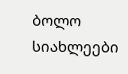ბოლო სიახლეები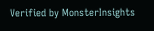Verified by MonsterInsights